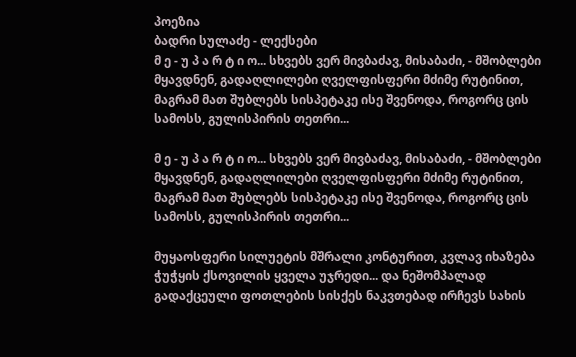პოეზია
ბადრი სულაძე - ლექსები
მ ე - უ პ ა რ ტ ი ო... სხვებს ვერ მივბაძავ, მისაბაძი, - მშობლები მყავდნენ, გადაღლილები ღველფისფერი მძიმე რუტინით, მაგრამ მათ შუბლებს სისპეტაკე ისე შვენოდა, როგორც ცის სამოსს, გულისპირის თეთრი...

მ ე - უ პ ა რ ტ ი ო... სხვებს ვერ მივბაძავ, მისაბაძი, - მშობლები მყავდნენ, გადაღლილები ღველფისფერი მძიმე რუტინით, მაგრამ მათ შუბლებს სისპეტაკე ისე შვენოდა, როგორც ცის სამოსს, გულისპირის თეთრი...

მუყაოსფერი სილუეტის მშრალი კონტურით, კვლავ იხაზება ჭუჭყის ქსოვილის ყველა უჯრედი... და ნეშომპალად გადაქცეული ფოთლების სისქეს ნაკვთებად ირჩევს სახის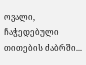ოვალი, ჩაჭედებული თითების ძაბრში...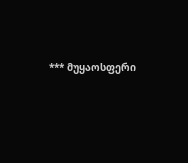*** მუყაოსფერი